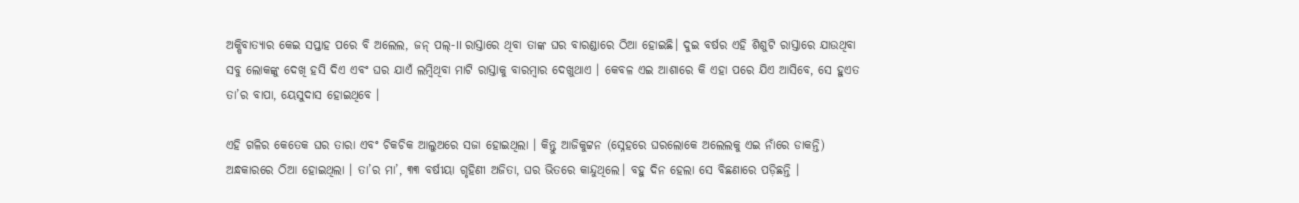ଅକ୍ଷିବାତ୍ୟାର କେଇ ସପ୍ତାହ ପରେ ବି ଅଲେଲ, ଜନ୍‌ ପଲ୍‌-II ରାସ୍ତାରେ ଥିବା ତାଙ୍କ ଘର ବାରଣ୍ଡାରେ ଠିଆ ହୋଇଛି। ଦୁଇ ବର୍ଷର ଏହି ଶିଶୁଟି ରାସ୍ତାରେ ଯାଉଥିବା ସବୁ ଲୋକଙ୍କୁ ଦେଖି ହସି ଦିଏ ଏବଂ ଘର ଯାଏଁ ଲମ୍ବିଥିବା ମାଟି ରାସ୍ତାକୁ ବାରମ୍ବାର ଦେଖୁଥାଏ । କେବଳ ଏଇ ଆଶାରେ କି ଏହା ପରେ ଯିଏ ଆସିବେ, ସେ ହୁଏତ ତା’ର ବାପା, ୟେସୁଦାସ ହୋଇଥିବେ ।

ଏହି ଗଳିର କେତେକ ଘର ତାରା ଏବଂ ଚିକଚିକ ଆଲୁଅରେ ସଜା ହୋଇଥିଲା । କିନ୍ତୁ ଆଜିକୁଟ୍ଟନ (ସ୍ନେହରେ ଘରଲୋକେ ଅଲେଲକୁ ଏଇ ନାଁରେ ଡାକନ୍ତି) ଅନ୍ଧକାରରେ ଠିଆ ହୋଇଥିଲା । ତା’ର ମା’, ୩୩ ବର୍ଷୀୟା ଗୃହିଣୀ ଅଜିତା, ଘର ଭିତରେ କାନ୍ଦୁଥିଲେ। ବହୁ ଦିନ ହେଲା ସେ ବିଛଣାରେ ପଡ଼ିଛନ୍ତି ।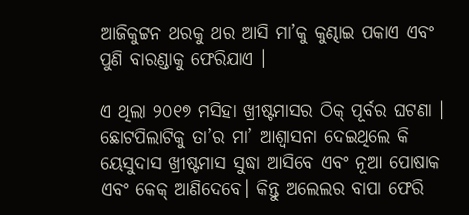ଆଜିକୁଟ୍ଟନ ଥରକୁ ଥର ଆସି ମା’କୁ କୁଣ୍ଢାଇ ପକାଏ ଏବଂ ପୁଣି ବାରଣ୍ଡାକୁ ଫେରିଯାଏ ।

ଏ ଥିଲା ୨୦୧୭ ମସିହା ଖ୍ରୀଷ୍ଟମାସର ଠିକ୍‌ ପୂର୍ବର ଘଟଣା । ଛୋଟପିଲାଟିକୁ ତା’ର ମା’ ଆଶ୍ୱାସନା ଦେଇଥିଲେ କି ୟେସୁଦାସ ଖ୍ରୀଷ୍ଟମାସ ସୁଦ୍ଧା ଆସିବେ ଏବଂ ନୂଆ ପୋଷାକ ଏବଂ କେକ୍‌ ଆଣିଦେବେ। କିନ୍ତୁ ଅଲେଲର ବାପା ଫେରି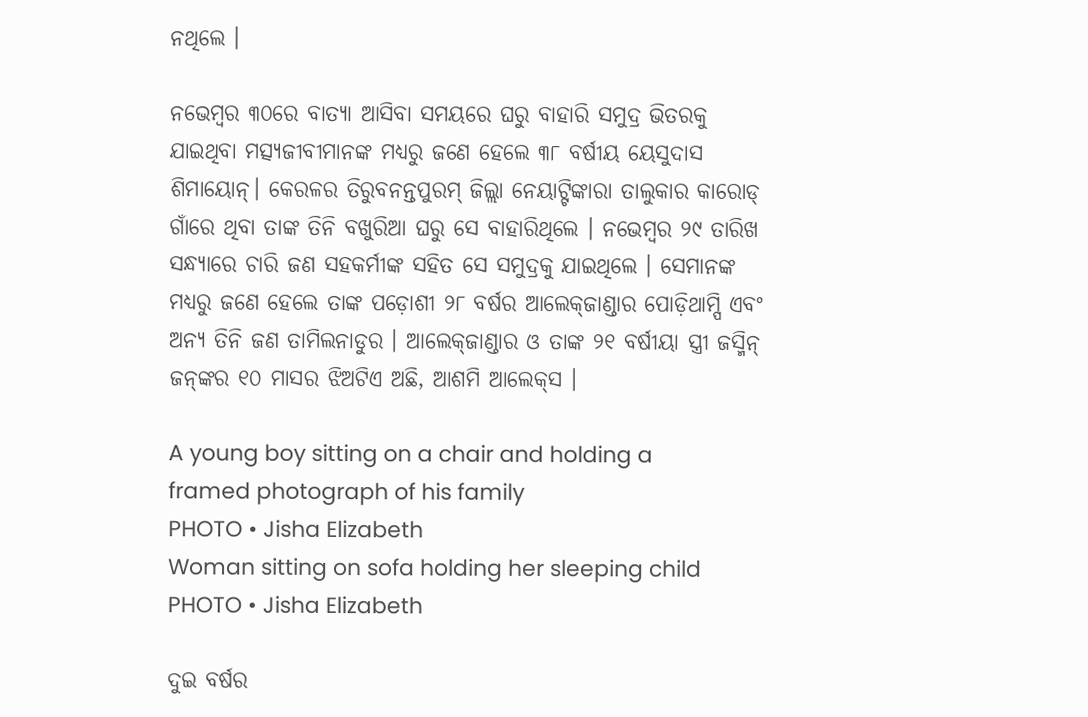ନଥିଲେ ।

ନଭେମ୍ବର ୩୦ରେ ବାତ୍ୟା ଆସିବା ସମୟରେ ଘରୁ ବାହାରି ସମୁଦ୍ର ଭିତରକୁ ଯାଇଥିବା ମତ୍ସ୍ୟଜୀବୀମାନଙ୍କ ମଧ୍ୟରୁ ଜଣେ ହେଲେ ୩୮ ବର୍ଷୀୟ ୟେସୁଦାସ ଶିମାୟୋନ୍‌। କେରଳର ତିରୁବନନ୍ତପୁରମ୍‌ ଜିଲ୍ଲା ନେୟାଟ୍ଟିଙ୍କାରା ତାଲୁକାର କାରୋଡ୍‌ ଗାଁରେ ଥିବା ତାଙ୍କ ତିନି ବଖୁରିଆ ଘରୁ ସେ ବାହାରିଥିଲେ । ନଭେମ୍ବର ୨୯ ତାରିଖ ସନ୍ଧ୍ୟାରେ ଚାରି ଜଣ ସହକର୍ମୀଙ୍କ ସହିତ ସେ ସମୁଦ୍ରକୁ ଯାଇଥିଲେ । ସେମାନଙ୍କ ମଧ୍ୟରୁ ଜଣେ ହେଲେ ତାଙ୍କ ପଡ଼ୋଶୀ ୨୮ ବର୍ଷର ଆଲେକ୍‌ଜାଣ୍ଡାର ପୋଡ଼ିଥାମ୍ପି ଏବଂ ଅନ୍ୟ ତିନି ଜଣ ତାମିଲନାଡୁର । ଆଲେକ୍‌ଜାଣ୍ଡାର ଓ ତାଙ୍କ ୨୧ ବର୍ଷୀୟା ସ୍ତ୍ରୀ ଜସ୍ମିନ୍‌ ଜନ୍‌ଙ୍କର ୧୦ ମାସର ଝିଅଟିଏ ଅଛି, ଆଶମି ଆଲେକ୍‌ସ ।

A young boy sitting on a chair and holding a framed photograph of his family
PHOTO • Jisha Elizabeth
Woman sitting on sofa holding her sleeping child
PHOTO • Jisha Elizabeth

ଦୁଇ ବର୍ଷର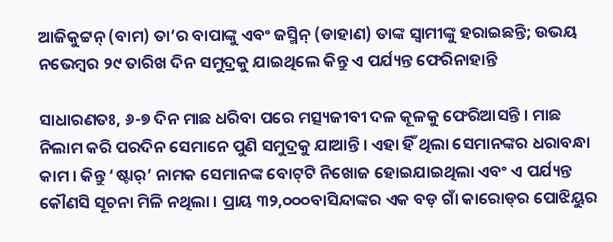ଆଜିକୁଟ୍ଟନ୍‌ (ବାମ) ତା’ର ବାପାଙ୍କୁ ଏବଂ ଜସ୍ମିନ୍‌ (ଡାହାଣ) ତାଙ୍କ ସ୍ୱାମୀଙ୍କୁ ହରାଇଛନ୍ତି; ଉଭୟ ନଭେମ୍ବର ୨୯ ତାରିଖ ଦିନ ସମୁଦ୍ରକୁ ଯାଇଥିଲେ କିନ୍ତୁ ଏ ପର୍ଯ୍ୟନ୍ତ ଫେରିନାହାନ୍ତି

ସାଧାରଣତଃ, ୬-୭ ଦିନ ମାଛ ଧରିବା ପରେ ମତ୍ସ୍ୟଜୀବୀ ଦଳ କୂଳକୁ ଫେରିଆସନ୍ତି । ମାଛ ନିଲାମ କରି ପରଦିନ ସେମାନେ ପୁଣି ସମୁଦ୍ରକୁ ଯାଆନ୍ତି । ଏହା ହିଁ ଥିଲା ସେମାନଙ୍କର ଧରାବନ୍ଧା କାମ । କିନ୍ତୁ ‘ଷ୍ଟାର୍‌’ ନାମକ ସେମାନଙ୍କ ବୋଟ୍‌ଟି ନିଖୋଜ ହୋଇଯାଇଥିଲା ଏବଂ ଏ ପର୍ଯ୍ୟନ୍ତ କୌଣସି ସୂଚନା ମିଳି ନଥିଲା । ପ୍ରାୟ ୩୨,୦୦୦ବାସିନ୍ଦାଙ୍କର ଏକ ବଡ଼ ଗାଁ କାରୋଡ୍‌ର ପୋଝିୟୁର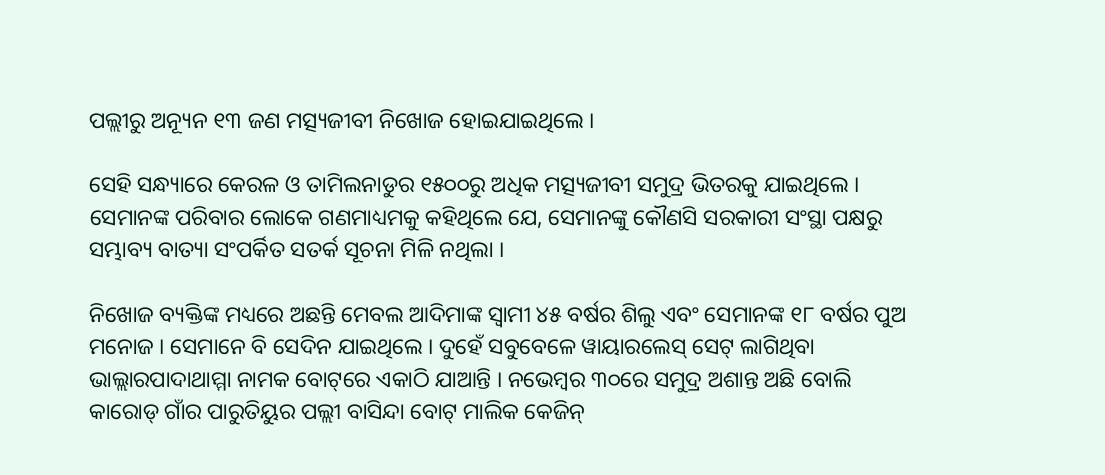ପଲ୍ଲୀରୁ ଅନ୍ୟୂନ ୧୩ ଜଣ ମତ୍ସ୍ୟଜୀବୀ ନିଖୋଜ ହୋଇଯାଇଥିଲେ ।

ସେହି ସନ୍ଧ୍ୟାରେ କେରଳ ଓ ତାମିଲନାଡୁର ୧୫୦୦ରୁ ଅଧିକ ମତ୍ସ୍ୟଜୀବୀ ସମୁଦ୍ର ଭିତରକୁ ଯାଇଥିଲେ । ସେମାନଙ୍କ ପରିବାର ଲୋକେ ଗଣମାଧ୍ୟମକୁ କହିଥିଲେ ଯେ, ସେମାନଙ୍କୁ କୌଣସି ସରକାରୀ ସଂସ୍ଥା ପକ୍ଷରୁ ସମ୍ଭାବ୍ୟ ବାତ୍ୟା ସଂପର୍କିତ ସତର୍କ ସୂଚନା ମିଳି ନଥିଲା ।

ନିଖୋଜ ବ୍ୟକ୍ତିଙ୍କ ମଧ୍ୟରେ ଅଛନ୍ତି ମେବଲ ଆଦିମାଙ୍କ ସ୍ୱାମୀ ୪୫ ବର୍ଷର ଶିଲୁ ଏବଂ ସେମାନଙ୍କ ୧୮ ବର୍ଷର ପୁଅ ମନୋଜ । ସେମାନେ ବି ସେଦିନ ଯାଇଥିଲେ । ଦୁହେଁ ସବୁବେଳେ ୱାୟାରଲେସ୍‌ ସେଟ୍‌ ଲାଗିଥିବା ଭାଲ୍ଲାରପାଦାଥାମ୍ମା ନାମକ ବୋଟ୍‌ରେ ଏକାଠି ଯାଆନ୍ତି । ନଭେମ୍ବର ୩୦ରେ ସମୁଦ୍ର ଅଶାନ୍ତ ଅଛି ବୋଲି କାରୋଡ୍‌ ଗାଁର ପାରୁତିୟୁର ପଲ୍ଲୀ ବାସିନ୍ଦା ବୋଟ୍‌ ମାଲିକ କେଜିନ୍‌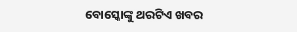ବୋସ୍କୋଙ୍କୁ ଥରଟିଏ ଖବର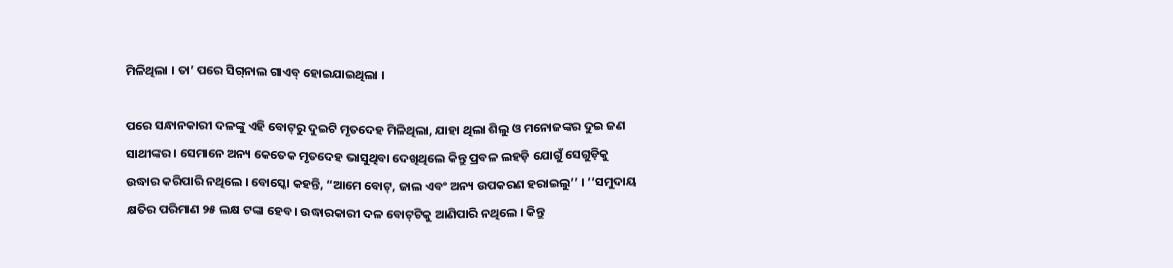ମିଳିଥିଲା । ତା’ ପରେ ସିଗ୍‌ନାଲ ଗାଏବ୍‌ ହୋଇଯାଇଥିଲା ।

ପରେ ସନ୍ଧାନକାରୀ ଦଳଙ୍କୁ ଏହି ବୋଟ୍‌ରୁ ଦୁଇଟି ମୃତଦେହ ମିଳିଥିଲା, ଯାହା ଥିଲା ଶିଲୁ ଓ ମନୋଜଙ୍କର ଦୁଇ ଜଣ ସାଥୀଙ୍କର । ସେମାନେ ଅନ୍ୟ କେତେକ ମୃତଦେହ ଭାସୁଥିବା ଦେଖିଥିଲେ କିନ୍ତୁ ପ୍ରବଳ ଲହଡ଼ି ଯୋଗୁଁ ସେଗୁଡ଼ିକୁ ଉଦ୍ଧାର କରିପାରି ନଥିଲେ । ବୋସ୍କୋ କହନ୍ତି, “ଆମେ ବୋଟ୍‌, ଜାଲ ଏବଂ ଅନ୍ୟ ଉପକରଣ ହରାଇଲୁ’’ । ‘‘ସମୁଦାୟ କ୍ଷତିର ପରିମାଣ ୨୫ ଲକ୍ଷ ଟଙ୍କା ହେବ। ଉଦ୍ଧାରକାରୀ ଦଳ ବୋଟ୍‌ଟିକୁ ଆଣିପାରି ନଥିଲେ । କିନ୍ତୁ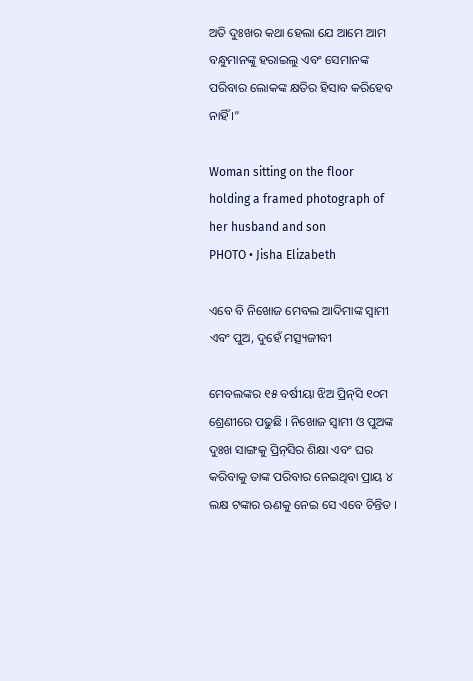ଅତି ଦୁଃଖର କଥା ହେଲା ଯେ ଆମେ ଆମ ବନ୍ଧୁମାନଙ୍କୁ ହରାଇଲୁ ଏବଂ ସେମାନଙ୍କ ପରିବାର ଲୋକଙ୍କ କ୍ଷତିର ହିସାବ କରିହେବ ନାହିଁ ।”

Woman sitting on the floor holding a framed photograph of her husband and son
PHOTO • Jisha Elizabeth

ଏବେ ବି ନିଖୋଜ ମେବଲ ଆଦିମାଙ୍କ ସ୍ୱାମୀ ଏବଂ ପୁଅ, ଦୁହେଁ ମତ୍ସ୍ୟଜୀବୀ

ମେବଲଙ୍କର ୧୫ ବର୍ଷୀୟା ଝିଅ ପ୍ରିନ୍‌ସି ୧୦ମ ଶ୍ରେଣୀରେ ପଢୁଛି । ନିଖୋଜ ସ୍ୱାମୀ ଓ ପୁଅଙ୍କ ଦୁଃଖ ସାଙ୍ଗକୁ ପ୍ରିନ୍‌ସିର ଶିକ୍ଷା ଏବଂ ଘର କରିବାକୁ ତାଙ୍କ ପରିବାର ନେଇଥିବା ପ୍ରାୟ ୪ ଲକ୍ଷ ଟଙ୍କାର ଋଣକୁ ନେଇ ସେ ଏବେ ଚିନ୍ତିତ ।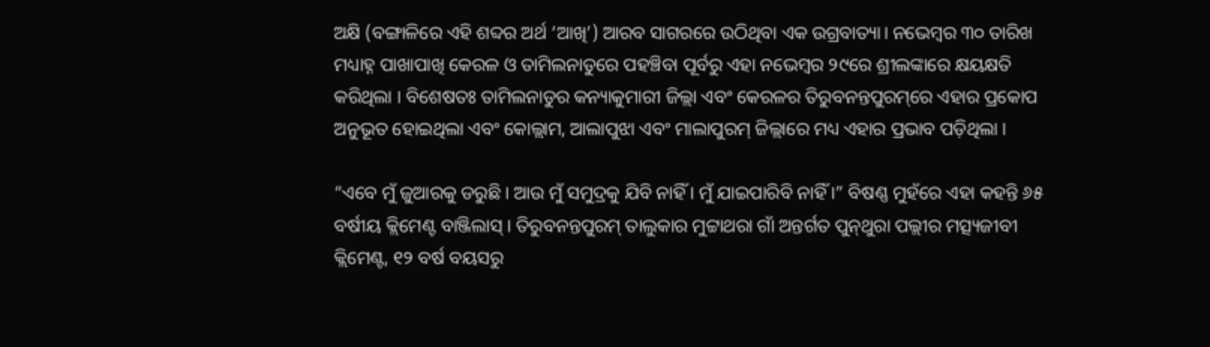ଅକ୍ଷି (ବଙ୍ଗାଳିରେ ଏହି ଶବ୍ଦର ଅର୍ଥ ‘ଆଖି’) ଆରବ ସାଗରରେ ଉଠିଥିବା ଏକ ଉଗ୍ରବାତ୍ୟା। ନଭେମ୍ବର ୩୦ ତାରିଖ ମଧ୍ୟାହ୍ନ ପାଖାପାଖି କେରଳ ଓ ତାମିଲନାଡୁରେ ପହଞ୍ଚିବା ପୂର୍ବରୁ ଏହା ନଭେମ୍ବର ୨୯ରେ ଶ୍ରୀଲଙ୍କାରେ କ୍ଷୟକ୍ଷତି କରିଥିଲା । ବିଶେଷତଃ ତାମିଲନାଡୁର କନ୍ୟାକୁମାରୀ ଜିଲ୍ଲା ଏବଂ କେରଳର ତିରୁବନନ୍ତପୁରମ୍‌ରେ ଏହାର ପ୍ରକୋପ ଅନୁଭୂତ ହୋଇଥିଲା ଏବଂ କୋଲ୍ଲାମ, ଆଲାପୁଝା ଏବଂ ମାଲାପୁରମ୍‌ ଜିଲ୍ଲାରେ ମଧ୍ୟ ଏହାର ପ୍ରଭାବ ପଡ଼ିଥିଲା ।

“ଏବେ ମୁଁ ଜୁଆରକୁ ଡରୁଛି । ଆଉ ମୁଁ ସମୁଦ୍ରକୁ ଯିବି ନାହିଁ । ମୁଁ ଯାଇପାରିବି ନାହିଁ ।” ବିଷଣ୍ଣ ମୁହଁରେ ଏହା କହନ୍ତି ୬୫ ବର୍ଷୀୟ କ୍ଲିମେଣ୍ଟ ବାଞ୍ଜିଲାସ୍‌ । ତିରୁବନନ୍ତପୁରମ୍‌ ତାଲୁକାର ମୁଟ୍ଟାଥରା ଗାଁ ଅନ୍ତର୍ଗତ ପୁନ୍‌ଥୁରା ପଲ୍ଲୀର ମତ୍ସ୍ୟଜୀବୀ କ୍ଲିମେଣ୍ଟ, ୧୨ ବର୍ଷ ବୟସରୁ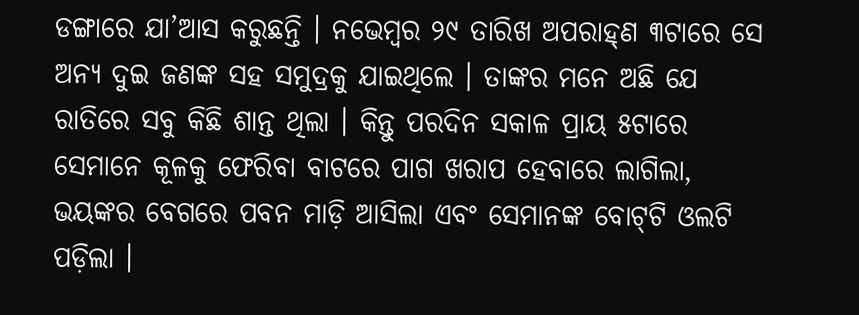ଡଙ୍ଗାରେ ଯା’ଆସ କରୁଛନ୍ତି । ନଭେମ୍ବର ୨୯ ତାରିଖ ଅପରାହ୍‌ଣ ୩ଟାରେ ସେ ଅନ୍ୟ ଦୁଇ ଜଣଙ୍କ ସହ ସମୁଦ୍ରକୁ ଯାଇଥିଲେ । ତାଙ୍କର ମନେ ଅଛି ଯେ ରାତିରେ ସବୁ କିଛି ଶାନ୍ତ ଥିଲା । କିନ୍ତୁ ପରଦିନ ସକାଳ ପ୍ରାୟ ୫ଟାରେ ସେମାନେ କୂଳକୁ ଫେରିବା ବାଟରେ ପାଗ ଖରାପ ହେବାରେ ଲାଗିଲା, ଭୟଙ୍କର ବେଗରେ ପବନ ମାଡ଼ି ଆସିଲା ଏବଂ ସେମାନଙ୍କ ବୋଟ୍‌ଟି ଓଲଟି ପଡ଼ିଲା ।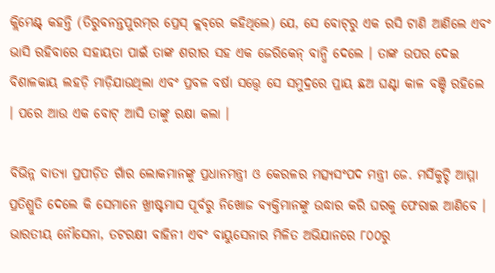କ୍ଲିମେଣ୍ଟ୍‌ କହନ୍ତି (ତିରୁବନନ୍ତପୁରମ୍‌ର ପ୍ରେସ୍‌ କ୍ଲବ୍‌ରେ କହିଥିଲେ) ଯେ, ସେ ବୋଟ୍‌ରୁ ଏକ ରସି ଟାଣି ଆଣିଲେ ଏବଂ ଭାସି ରହିବାରେ ସହାୟତା ପାଇଁ ତାଙ୍କ ଶରୀର ସହ ଏକ ଜେରିକେନ୍‌ ବାନ୍ଧି ଦେଲେ । ତାଙ୍କ ଉପର ଦେଇ ବିଶାଳକାୟ ଲହଡ଼ି ମାଡ଼ିଯାଉଥିଲା ଏବଂ ପ୍ରବଳ ବର୍ଷା ସତ୍ତ୍ୱେ ସେ ସମୁଦ୍ରରେ ପ୍ରାୟ ଛଅ ଘଣ୍ଟା କାଳ ବଞ୍ଚି ରହିଲେ । ପରେ ଆଉ ଏକ ବୋଟ୍‌ ଆସି ତାଙ୍କୁ ରକ୍ଷା କଲା ।

ବିଭିନ୍ନ ବାତ୍ୟା ପ୍ରପୀଡ଼ିତ ଗାଁର ଲୋକମାନଙ୍କୁ ପ୍ରଧାନମନ୍ତ୍ରୀ ଓ କେରଳର ମତ୍ସ୍ୟସଂପଦ ମନ୍ତ୍ରୀ ଜେ. ମର୍ସିକୁଟ୍ଟି ଆମ୍ମା ପ୍ରତିଶ୍ରୁତି ଦେଲେ କି ସେମାନେ ଖ୍ରୀଷ୍ଟମାସ ପୂର୍ବରୁ ନିଖୋଜ ବ୍ୟକ୍ତିମାନଙ୍କୁ ଉଦ୍ଧାର କରି ଘରକୁ ଫେରାଇ ଆଣିବେ । ଭାରତୀୟ ନୌସେନା, ତଟରକ୍ଷୀ ବାହିନୀ ଏବଂ ବାୟୁସେନାର ମିଳିତ ଅଭିଯାନରେ ୮୦୦ରୁ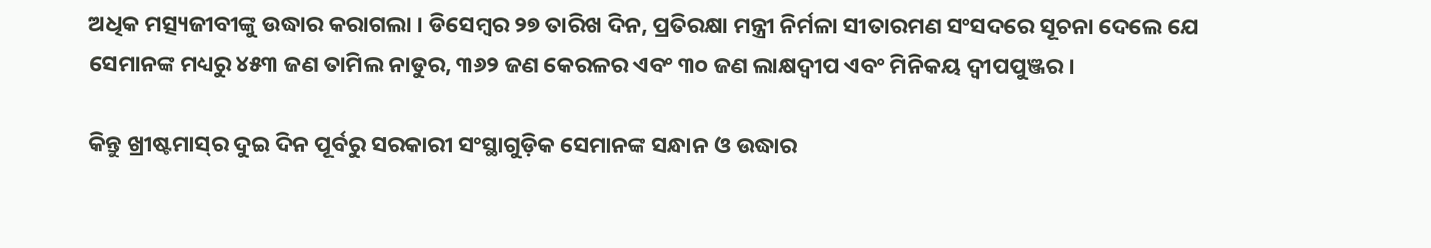ଅଧିକ ମତ୍ସ୍ୟଜୀବୀଙ୍କୁ ଉଦ୍ଧାର କରାଗଲା । ଡିସେମ୍ବର ୨୭ ତାରିଖ ଦିନ, ପ୍ରତିରକ୍ଷା ମନ୍ତ୍ରୀ ନିର୍ମଳା ସୀତାରମଣ ସଂସଦରେ ସୂଚନା ଦେଲେ ଯେ ସେମାନଙ୍କ ମଧ୍ୟରୁ ୪୫୩ ଜଣ ତାମିଲ ନାଡୁର, ୩୬୨ ଜଣ କେରଳର ଏବଂ ୩୦ ଜଣ ଲାକ୍ଷଦ୍ୱୀପ ଏବଂ ମିନିକୟ ଦ୍ୱୀପପୁଞ୍ଜର ।

କିନ୍ତୁ ଖ୍ରୀଷ୍ଟମାସ୍‌ର ଦୁଇ ଦିନ ପୂର୍ବରୁ ସରକାରୀ ସଂସ୍ଥାଗୁଡ଼ିକ ସେମାନଙ୍କ ସନ୍ଧାନ ଓ ଉଦ୍ଧାର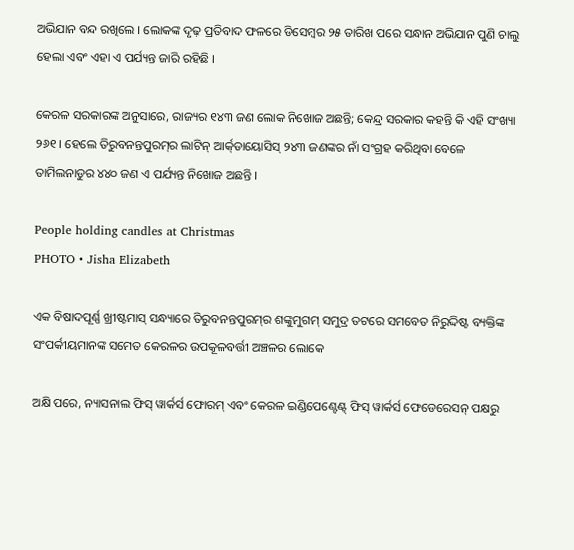ଅଭିଯାନ ବନ୍ଦ ରଖିଲେ । ଲୋକଙ୍କ ଦୃଢ଼ ପ୍ରତିବାଦ ଫଳରେ ଡିସେମ୍ବର ୨୫ ତାରିଖ ପରେ ସନ୍ଧାନ ଅଭିଯାନ ପୁଣି ଚାଲୁ ହେଲା ଏବଂ ଏହା ଏ ପର୍ଯ୍ୟନ୍ତ ଜାରି ରହିଛି ।

କେରଳ ସରକାରଙ୍କ ଅନୁସାରେ, ରାଜ୍ୟର ୧୪୩ ଜଣ ଲୋକ ନିଖୋଜ ଅଛନ୍ତି; କେନ୍ଦ୍ର ସରକାର କହନ୍ତି କି ଏହି ସଂଖ୍ୟା ୨୬୧ । ହେଲେ ତିରୁବନନ୍ତପୁରମ୍‌ର ଲାଟିନ୍‌ ଆର୍କ୍‌ଡାୟୋସିସ୍‌ ୨୪୩ ଜଣଙ୍କର ନାଁ ସଂଗ୍ରହ କରିଥିବା ବେଳେ ତାମିଲନାଡୁର ୪୪୦ ଜଣ ଏ ପର୍ଯ୍ୟନ୍ତ ନିଖୋଜ ଅଛନ୍ତି ।

People holding candles at Christmas
PHOTO • Jisha Elizabeth

ଏକ ବିଷାଦପୂର୍ଣ୍ଣ ଖ୍ରୀଷ୍ଟମାସ୍‌ ସନ୍ଧ୍ୟାରେ ତିରୁବନନ୍ତପୁରମ୍‌ର ଶଙ୍କୁମୁଗମ୍‌ ସମୁଦ୍ର ତଟରେ ସମବେତ ନିରୁଦ୍ଦିଷ୍ଟ ବ୍ୟକ୍ତିଙ୍କ ସଂପର୍କୀୟମାନଙ୍କ ସମେତ କେରଳର ଉପକୂଳବର୍ତ୍ତୀ ଅଞ୍ଚଳର ଲୋକେ

ଅକ୍ଷି ପରେ, ନ୍ୟାସନାଲ ଫିସ୍ ୱାର୍କର୍ସ ଫୋରମ୍‌ ଏବଂ କେରଳ ଇଣ୍ଡିପେଣ୍ଟେଣ୍ଟ୍‌ ଫିସ୍ ୱାର୍କର୍ସ ଫେଡେରେସନ୍‌ ପକ୍ଷରୁ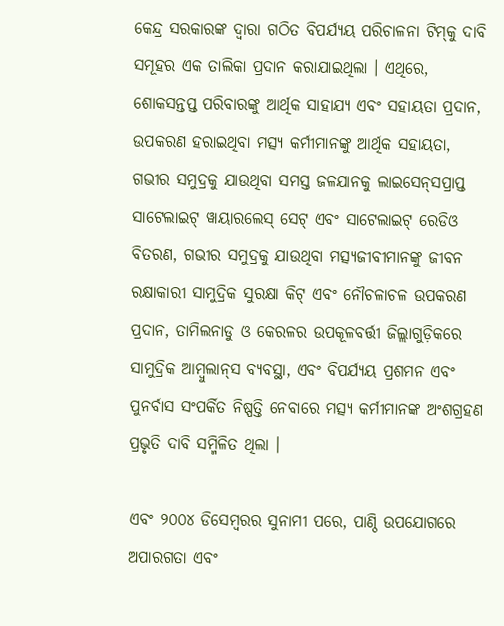କେନ୍ଦ୍ର ସରକାରଙ୍କ ଦ୍ୱାରା ଗଠିତ ବିପର୍ଯ୍ୟୟ ପରିଚାଳନା ଟିମ୍‌କୁ ଦାବି ସମୂହର ଏକ ତାଲିକା ପ୍ରଦାନ କରାଯାଇଥିଲା । ଏଥିରେ, ଶୋକସନ୍ତପ୍ତ ପରିବାରଙ୍କୁ ଆର୍ଥିକ ସାହାଯ୍ୟ ଏବଂ ସହାୟତା ପ୍ରଦାନ, ଉପକରଣ ହରାଇଥିବା ମତ୍ସ୍ୟ କର୍ମୀମାନଙ୍କୁ ଆର୍ଥିକ ସହାୟତା, ଗଭୀର ସମୁଦ୍ରକୁ ଯାଉଥିବା ସମସ୍ତ ଜଳଯାନକୁ ଲାଇସେନ୍‌ସପ୍ରାପ୍ତ ସାଟେଲାଇଟ୍‌ ୱାୟାରଲେସ୍‌ ସେଟ୍‌ ଏବଂ ସାଟେଲାଇଟ୍‌ ରେଡିଓ ବିତରଣ, ଗଭୀର ସମୁଦ୍ରକୁ ଯାଉଥିବା ମତ୍ସ୍ୟଜୀବୀମାନଙ୍କୁ ଜୀବନ ରକ୍ଷାକାରୀ ସାମୁଦ୍ରିକ ସୁରକ୍ଷା କିଟ୍‌ ଏବଂ ନୌଚଳାଚଳ ଉପକରଣ ପ୍ରଦାନ, ତାମିଲନାଡୁ ଓ କେରଳର ଉପକୂଳବର୍ତ୍ତୀ ଜିଲ୍ଲାଗୁଡ଼ିକରେ ସାମୁଦ୍ରିକ ଆମ୍ବୁଲାନ୍‌ସ ବ୍ୟବସ୍ଥା, ଏବଂ ବିପର୍ଯ୍ୟୟ ପ୍ରଶମନ ଏବଂ ପୁନର୍ବାସ ସଂପର୍କିତ ନିଷ୍ପତ୍ତି ନେବାରେ ମତ୍ସ୍ୟ କର୍ମୀମାନଙ୍କ ଅଂଶଗ୍ରହଣ ପ୍ରଭୃତି ଦାବି ସମ୍ମିଳିତ ଥିଲା ।

ଏବଂ ୨୦୦୪ ଡିସେମ୍ବରର ସୁନାମୀ ପରେ, ପାଣ୍ଠି ଉପଯୋଗରେ ଅପାରଗତା ଏବଂ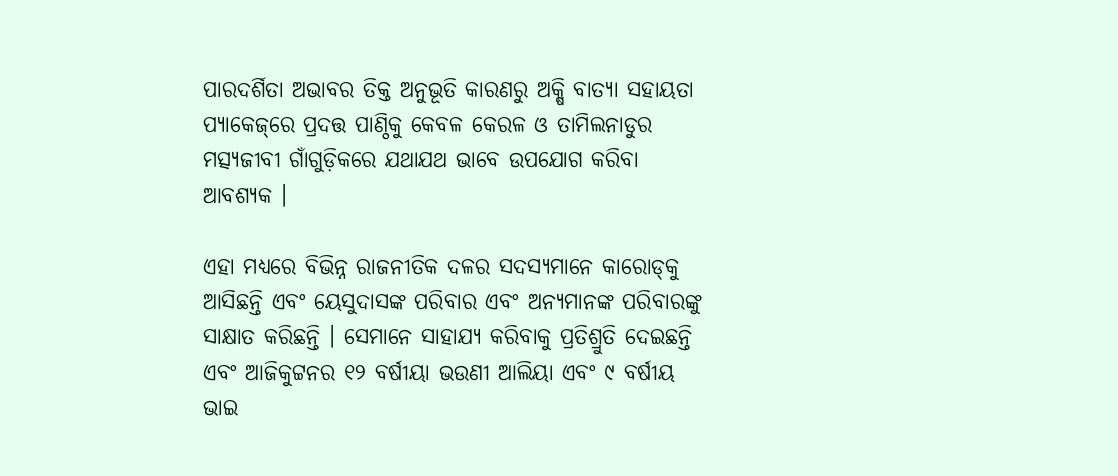ପାରଦର୍ଶିତା ଅଭାବର ତିକ୍ତ ଅନୁଭୂତି କାରଣରୁ ଅକ୍ଷି ବାତ୍ୟା ସହାୟତା ପ୍ୟାକେଜ୍‌ରେ ପ୍ରଦତ୍ତ ପାଣ୍ଠିକୁ କେବଳ କେରଳ ଓ ତାମିଲନାଡୁର ମତ୍ସ୍ୟଜୀବୀ ଗାଁଗୁଡ଼ିକରେ ଯଥାଯଥ ଭାବେ ଉପଯୋଗ କରିବା ଆବଶ୍ୟକ ।

ଏହା ମଧ୍ୟରେ ବିଭିନ୍ନ ରାଜନୀତିକ ଦଳର ସଦସ୍ୟମାନେ କାରୋଡ୍‌କୁ ଆସିଛନ୍ତି ଏବଂ ୟେସୁଦାସଙ୍କ ପରିବାର ଏବଂ ଅନ୍ୟମାନଙ୍କ ପରିବାରଙ୍କୁ ସାକ୍ଷାତ କରିଛନ୍ତି । ସେମାନେ ସାହାଯ୍ୟ କରିବାକୁ ପ୍ରତିଶ୍ରୁତି ଦେଇଛନ୍ତି ଏବଂ ଆଜିକୁଟ୍ଟନର ୧୨ ବର୍ଷୀୟା ଭଉଣୀ ଆଲିୟା ଏବଂ ୯ ବର୍ଷୀୟ ଭାଇ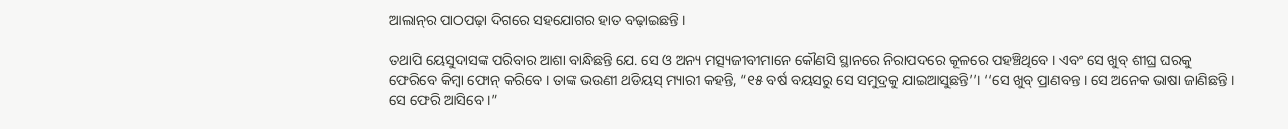ଆଲାନ୍‌ର ପାଠପଢ଼ା ଦିଗରେ ସହଯୋଗର ହାତ ବଢ଼ାଇଛନ୍ତି ।

ତଥାପି ୟେସୁଦାସଙ୍କ ପରିବାର ଆଶା ବାନ୍ଧିଛନ୍ତି ଯେ. ସେ ଓ ଅନ୍ୟ ମତ୍ସ୍ୟଜୀବୀମାନେ କୌଣସି ସ୍ଥାନରେ ନିରାପଦରେ କୂଳରେ ପହଞ୍ଚିଥିବେ । ଏବଂ ସେ ଖୁବ୍‌ ଶୀଘ୍ର ଘରକୁ ଫେରିବେ କିମ୍ବା ଫୋନ୍‌ କରିବେ । ତାଙ୍କ ଭଉଣୀ ଥଡିୟସ୍‌ ମ୍ୟାରୀ କହନ୍ତି, “୧୫ ବର୍ଷ ବୟସରୁ ସେ ସମୁଦ୍ରକୁ ଯାଇଆସୁଛନ୍ତି’’। ‘‘ସେ ଖୁବ୍‌ ପ୍ରାଣବନ୍ତ । ସେ ଅନେକ ଭାଷା ଜାଣିଛନ୍ତି । ସେ ଫେରି ଆସିବେ ।”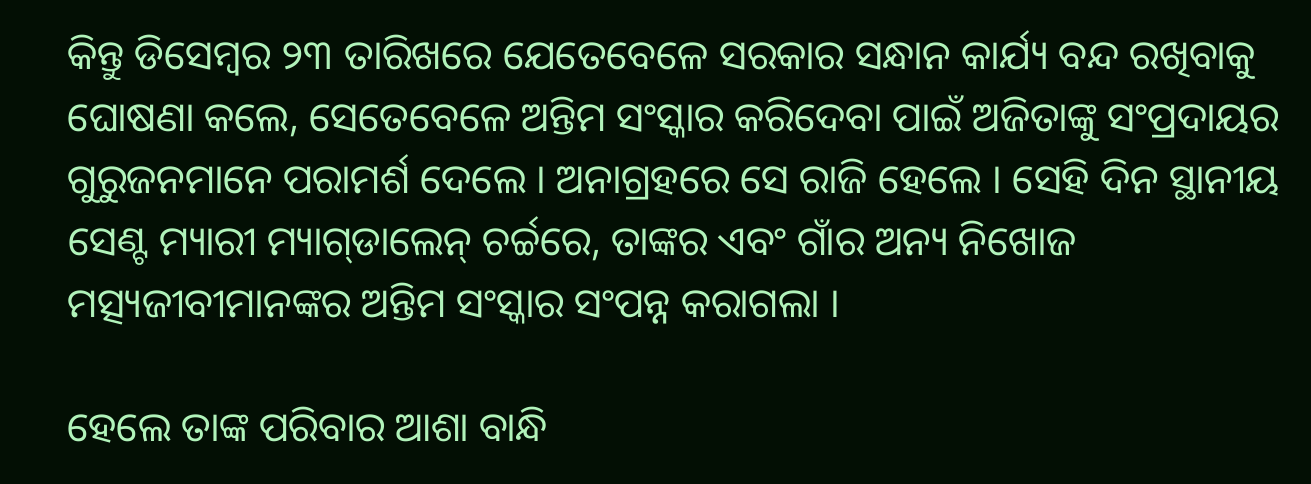କିନ୍ତୁ ଡିସେମ୍ବର ୨୩ ତାରିଖରେ ଯେତେବେଳେ ସରକାର ସନ୍ଧାନ କାର୍ଯ୍ୟ ବନ୍ଦ ରଖିବାକୁ ଘୋଷଣା କଲେ, ସେତେବେଳେ ଅନ୍ତିମ ସଂସ୍କାର କରିଦେବା ପାଇଁ ଅଜିତାଙ୍କୁ ସଂପ୍ରଦାୟର ଗୁରୁଜନମାନେ ପରାମର୍ଶ ଦେଲେ । ଅନାଗ୍ରହରେ ସେ ରାଜି ହେଲେ । ସେହି ଦିନ ସ୍ଥାନୀୟ ସେଣ୍ଟ ମ୍ୟାରୀ ମ୍ୟାଗ୍‌ଡାଲେନ୍‌ ଚର୍ଚ୍ଚରେ, ତାଙ୍କର ଏବଂ ଗାଁର ଅନ୍ୟ ନିଖୋଜ ମତ୍ସ୍ୟଜୀବୀମାନଙ୍କର ଅନ୍ତିମ ସଂସ୍କାର ସଂପନ୍ନ କରାଗଲା ।

ହେଲେ ତାଙ୍କ ପରିବାର ଆଶା ବାନ୍ଧି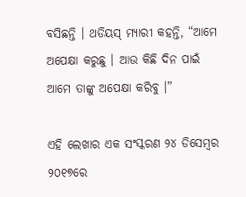ବସିଛନ୍ତି । ଥଡିୟସ୍‌ ମ୍ୟାରୀ କହନ୍ତି, “ଆମେ ଅପେକ୍ଷା କରୁଛୁ । ଆଉ କିଛି ଦିନ ପାଇଁ ଆମେ ତାଙ୍କୁ ଅପେକ୍ଷା କରିବୁ ।”

ଏହି ଲେଖାର ଏକ ସଂସ୍କରଣ ୨୪ ଡିସେମ୍ବର ୨୦୧୭ରେ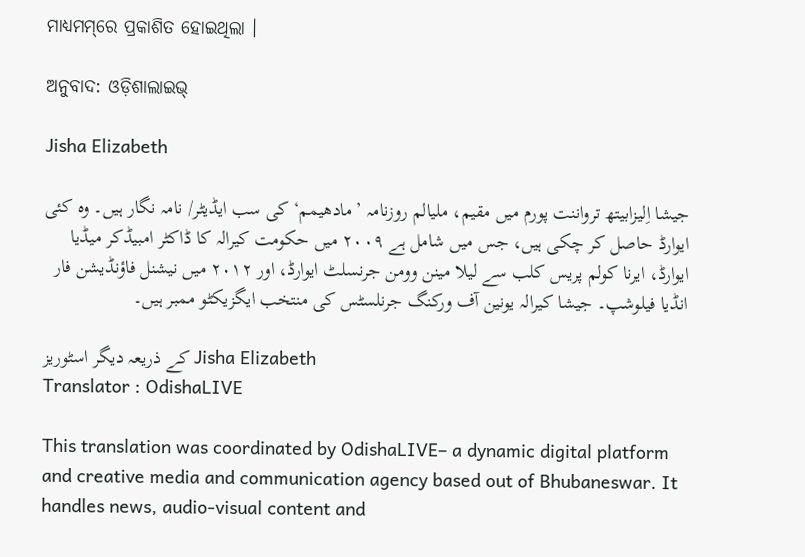ମାଧ୍ୟମମ୍‌ରେ ପ୍ରକାଶିତ ହୋଇଥିଲା ।

ଅନୁବାଦ: ଓଡ଼ିଶାଲାଇଭ୍‍

Jisha Elizabeth

جیشا اِلیزابیتھ ترواننت پورم میں مقیم، ملیالم روزنامہ ’مادھیمم‘ کی سب ایڈیٹر/ نامہ نگار ہیں۔ وہ کئی ایوارڈ حاصل کر چکی ہیں، جس میں شامل ہے ۲۰۰۹ میں حکومت کیرالہ کا ڈاکٹر امبیڈکر میڈیا ایوارڈ، ایرنا کولم پریس کلب سے لیلا مینن وومن جرنسلٹ ایوارڈ، اور ۲۰۱۲ میں نیشنل فاؤنڈیشن فار انڈیا فیلوشپ۔ جیشا کیرالہ یونین آف ورکنگ جرنلسٹس کی منتخب ایگزیکٹو ممبر ہیں۔

کے ذریعہ دیگر اسٹوریز Jisha Elizabeth
Translator : OdishaLIVE

This translation was coordinated by OdishaLIVE– a dynamic digital platform and creative media and communication agency based out of Bhubaneswar. It handles news, audio-visual content and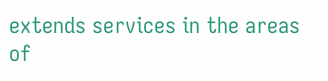extends services in the areas of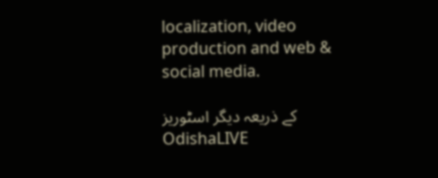localization, video production and web & social media.

کے ذریعہ دیگر اسٹوریز OdishaLIVE